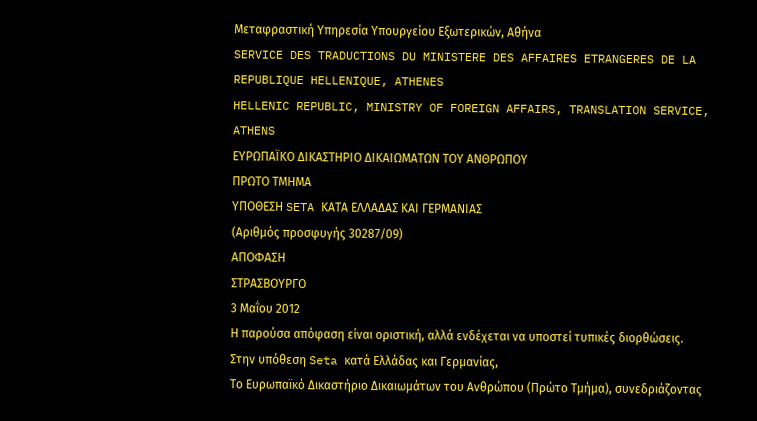Μεταφραστική Υπηρεσία Υπουργείου Εξωτερικών, Αθήνα
SERVICE DES TRADUCTIONS DU MINISTERE DES AFFAIRES ETRANGERES DE LA REPUBLIQUE HELLENIQUE, ATHENES
HELLENIC REPUBLIC, MINISTRY OF FOREIGN AFFAIRS, TRANSLATION SERVICE, ATHENS
ΕΥΡΩΠΑΪΚΟ ΔΙΚΑΣΤΗΡΙΟ ΔΙΚΑΙΩΜΑΤΩΝ ΤΟΥ ΑΝΘΡΩΠΟΥ
ΠΡΩΤΟ ΤΜΗΜΑ
ΥΠΟΘΕΣΗ SETA ΚΑΤΑ ΕΛΛΑΔΑΣ ΚΑΙ ΓΕΡΜΑΝΙΑΣ
(Αριθμός προσφυγής 30287/09)
ΑΠΟΦΑΣΗ
ΣΤΡΑΣΒΟΥΡΓΟ
3 Μαΐου 2012
Η παρούσα απόφαση είναι οριστική, αλλά ενδέχεται να υποστεί τυπικές διορθώσεις.
Στην υπόθεση Seta κατά Ελλάδας και Γερμανίας,
Το Ευρωπαϊκό Δικαστήριο Δικαιωμάτων του Ανθρώπου (Πρώτο Τμήμα), συνεδριάζοντας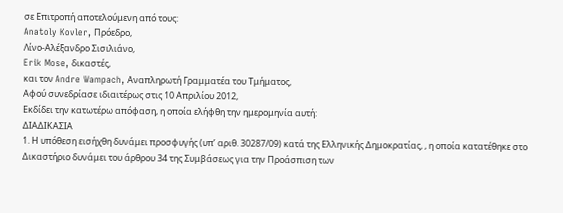σε Επιτροπή αποτελούμενη από τους:
Anatoly Kovler, Πρόεδρο,
Λίνο-Αλέξανδρο Σισιλιάνο,
Erik Mose, δικαστές,
και τον Andre Wampach, Αναπληρωτή Γραμματέα του Τμήματος,
Αφού συνεδρίασε ιδιαιτέρως στις 10 Απριλίου 2012,
Εκδίδει την κατωτέρω απόφαση, η οποία ελήφθη την ημερομηνία αυτή:
ΔΙΑΔΙΚΑΣΙΑ
1. Η υπόθεση εισήχθη δυνάμει προσφυγής (υπ’ αριθ. 30287/09) κατά της Ελληνικής Δημοκρατίας, , η οποία κατατέθηκε στο Δικαστήριο δυνάμει του άρθρου 34 της Συμβάσεως για την Προάσπιση των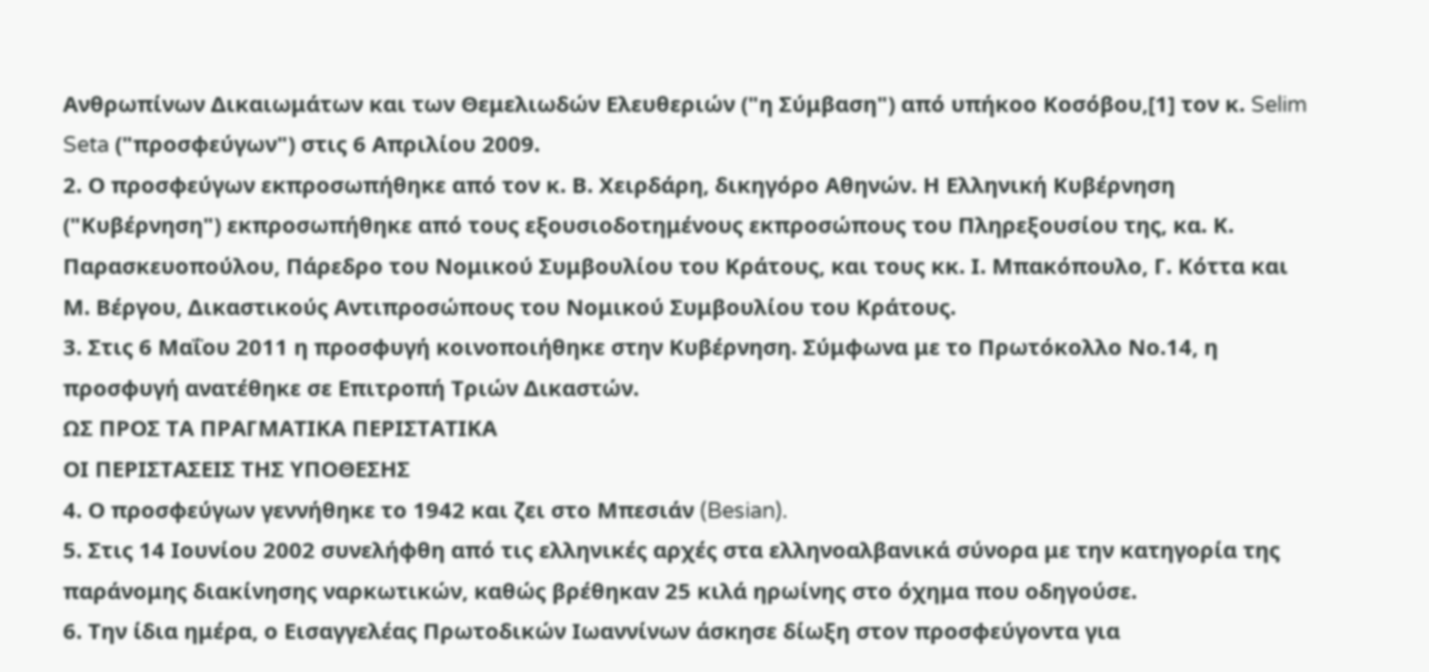Ανθρωπίνων Δικαιωμάτων και των Θεμελιωδών Ελευθεριών ("η Σύμβαση") από υπήκοο Κοσόβου,[1] τον κ. Selim Seta ("προσφεύγων") στις 6 Απριλίου 2009.
2. Ο προσφεύγων εκπροσωπήθηκε από τον κ. Β. Χειρδάρη, δικηγόρο Αθηνών. Η Ελληνική Κυβέρνηση ("Κυβέρνηση") εκπροσωπήθηκε από τους εξουσιοδοτημένους εκπροσώπους του Πληρεξουσίου της, κα. Κ. Παρασκευοπούλου, Πάρεδρο του Νομικού Συμβουλίου του Κράτους, και τους κκ. Ι. Μπακόπουλο, Γ. Κόττα και Μ. Βέργου, Δικαστικούς Αντιπροσώπους του Νομικού Συμβουλίου του Κράτους.
3. Στις 6 Μαΐου 2011 η προσφυγή κοινοποιήθηκε στην Κυβέρνηση. Σύμφωνα με το Πρωτόκολλο Νο.14, η προσφυγή ανατέθηκε σε Επιτροπή Τριών Δικαστών.
ΩΣ ΠΡΟΣ ΤΑ ΠΡΑΓΜΑΤΙΚΑ ΠΕΡΙΣΤΑΤΙΚΑ
ΟΙ ΠΕΡΙΣΤΑΣΕΙΣ ΤΗΣ ΥΠΟΘΕΣΗΣ
4. Ο προσφεύγων γεννήθηκε το 1942 και ζει στο Μπεσιάν (Besian).
5. Στις 14 Ιουνίου 2002 συνελήφθη από τις ελληνικές αρχές στα ελληνοαλβανικά σύνορα με την κατηγορία της παράνομης διακίνησης ναρκωτικών, καθώς βρέθηκαν 25 κιλά ηρωίνης στο όχημα που οδηγούσε.
6. Την ίδια ημέρα, ο Εισαγγελέας Πρωτοδικών Ιωαννίνων άσκησε δίωξη στον προσφεύγοντα για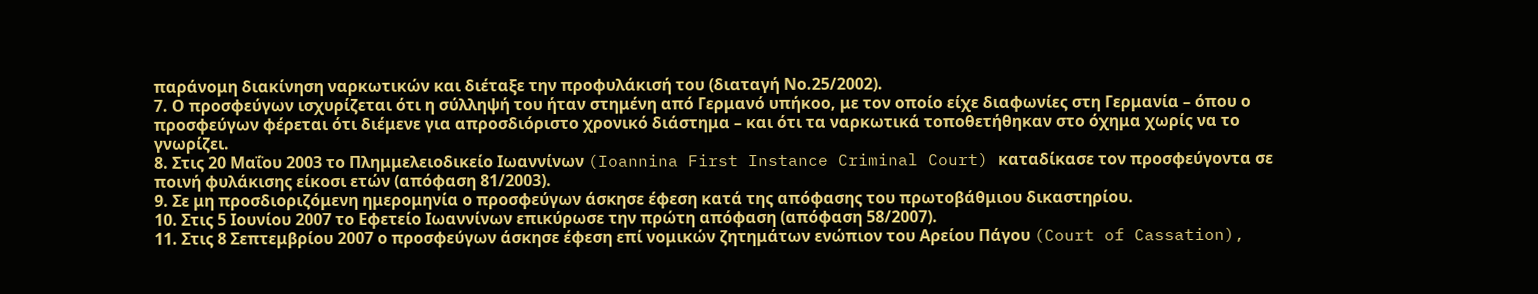παράνομη διακίνηση ναρκωτικών και διέταξε την προφυλάκισή του (διαταγή Νο.25/2002).
7. Ο προσφεύγων ισχυρίζεται ότι η σύλληψή του ήταν στημένη από Γερμανό υπήκοο, με τον οποίο είχε διαφωνίες στη Γερμανία – όπου ο προσφεύγων φέρεται ότι διέμενε για απροσδιόριστο χρονικό διάστημα – και ότι τα ναρκωτικά τοποθετήθηκαν στο όχημα χωρίς να το γνωρίζει.
8. Στις 20 Μαΐου 2003 το Πλημμελειοδικείο Ιωαννίνων (Ioannina First Instance Criminal Court) καταδίκασε τον προσφεύγοντα σε ποινή φυλάκισης είκοσι ετών (απόφαση 81/2003).
9. Σε μη προσδιοριζόμενη ημερομηνία ο προσφεύγων άσκησε έφεση κατά της απόφασης του πρωτοβάθμιου δικαστηρίου.
10. Στις 5 Ιουνίου 2007 το Εφετείο Ιωαννίνων επικύρωσε την πρώτη απόφαση (απόφαση 58/2007).
11. Στις 8 Σεπτεμβρίου 2007 ο προσφεύγων άσκησε έφεση επί νομικών ζητημάτων ενώπιον του Αρείου Πάγου (Court of Cassation),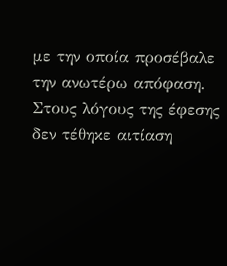με την οποία προσέβαλε την ανωτέρω απόφαση. Στους λόγους της έφεσης δεν τέθηκε αιτίαση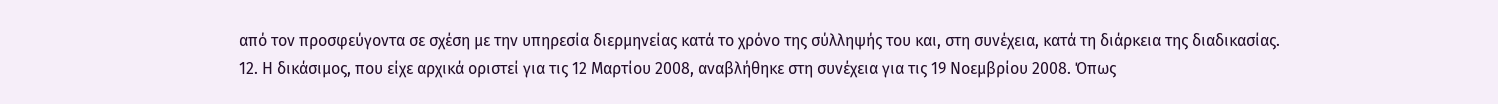από τον προσφεύγοντα σε σχέση με την υπηρεσία διερμηνείας κατά το χρόνο της σύλληψής του και, στη συνέχεια, κατά τη διάρκεια της διαδικασίας.
12. Η δικάσιμος, που είχε αρχικά οριστεί για τις 12 Μαρτίου 2008, αναβλήθηκε στη συνέχεια για τις 19 Νοεμβρίου 2008. Όπως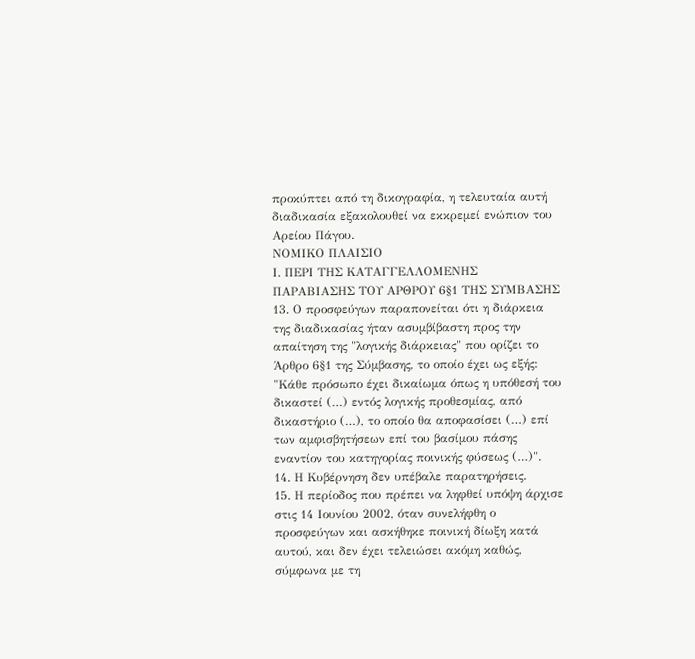προκύπτει από τη δικογραφία, η τελευταία αυτή διαδικασία εξακολουθεί να εκκρεμεί ενώπιον του Αρείου Πάγου.
ΝΟΜΙΚΟ ΠΛΑΙΣΙΟ
Ι. ΠΕΡΙ ΤΗΣ ΚΑΤΑΓΓΕΛΛΟΜΕΝΗΣ ΠΑΡΑΒΙΑΣΗΣ ΤΟΥ ΑΡΘΡΟΥ 6§1 ΤΗΣ ΣΥΜΒΑΣΗΣ
13. Ο προσφεύγων παραπονείται ότι η διάρκεια της διαδικασίας ήταν ασυμβίβαστη προς την απαίτηση της "λογικής διάρκειας" που ορίζει το Άρθρο 6§1 της Σύμβασης, το οποίο έχει ως εξής:
"Κάθε πρόσωπο έχει δικαίωμα όπως η υπόθεσή του δικαστεί (…) εντός λογικής προθεσμίας, από δικαστήριο (…), το οποίο θα αποφασίσει (…) επί των αμφισβητήσεων επί του βασίμου πάσης εναντίον του κατηγορίας ποινικής φύσεως (…)".
14. Η Κυβέρνηση δεν υπέβαλε παρατηρήσεις.
15. Η περίοδος που πρέπει να ληφθεί υπόψη άρχισε στις 14 Ιουνίου 2002, όταν συνελήφθη ο προσφεύγων και ασκήθηκε ποινική δίωξη κατά αυτού, και δεν έχει τελειώσει ακόμη καθώς, σύμφωνα με τη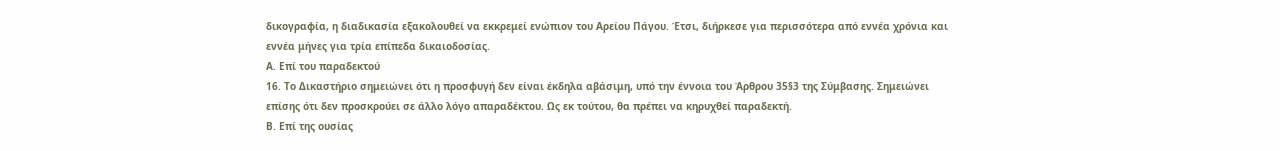δικογραφία, η διαδικασία εξακολουθεί να εκκρεμεί ενώπιον του Αρείου Πάγου. Έτσι, διήρκεσε για περισσότερα από εννέα χρόνια και εννέα μήνες για τρία επίπεδα δικαιοδοσίας.
Α. Επί του παραδεκτού
16. Το Δικαστήριο σημειώνει ότι η προσφυγή δεν είναι έκδηλα αβάσιμη, υπό την έννοια του Άρθρου 35§3 της Σύμβασης. Σημειώνει επίσης ότι δεν προσκρούει σε άλλο λόγο απαραδέκτου. Ως εκ τούτου, θα πρέπει να κηρυχθεί παραδεκτή.
Β. Επί της ουσίας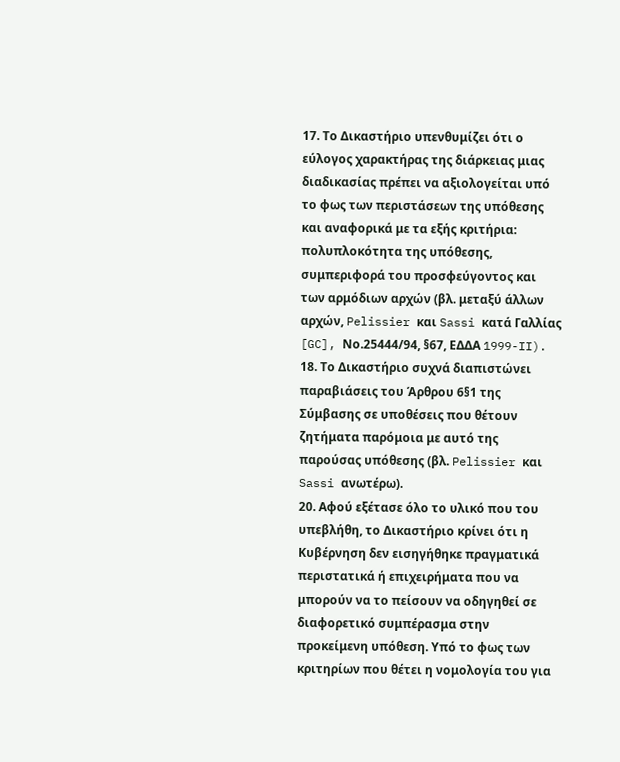17. Το Δικαστήριο υπενθυμίζει ότι ο εύλογος χαρακτήρας της διάρκειας μιας διαδικασίας πρέπει να αξιολογείται υπό το φως των περιστάσεων της υπόθεσης και αναφορικά με τα εξής κριτήρια: πολυπλοκότητα της υπόθεσης, συμπεριφορά του προσφεύγοντος και των αρμόδιων αρχών (βλ. μεταξύ άλλων αρχών, Pelissier και Sassi κατά Γαλλίας [GC], Νο.25444/94, §67, ΕΔΔΑ 1999-II).
18. Το Δικαστήριο συχνά διαπιστώνει παραβιάσεις του Άρθρου 6§1 της Σύμβασης σε υποθέσεις που θέτουν ζητήματα παρόμοια με αυτό της παρούσας υπόθεσης (βλ. Pelissier και Sassi ανωτέρω).
20. Αφού εξέτασε όλο το υλικό που του υπεβλήθη, το Δικαστήριο κρίνει ότι η Κυβέρνηση δεν εισηγήθηκε πραγματικά περιστατικά ή επιχειρήματα που να μπορούν να το πείσουν να οδηγηθεί σε διαφορετικό συμπέρασμα στην προκείμενη υπόθεση. Υπό το φως των κριτηρίων που θέτει η νομολογία του για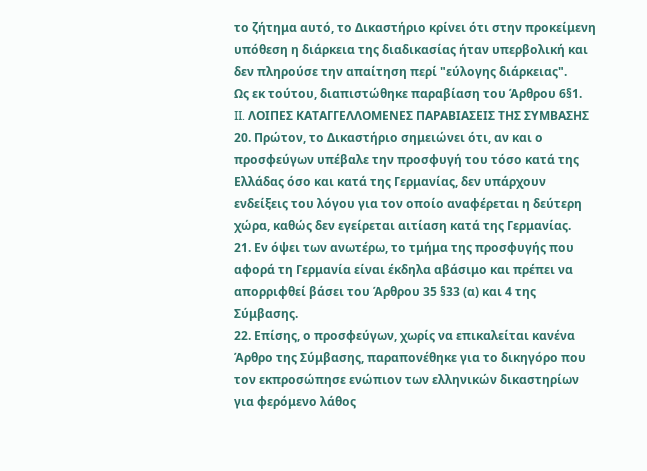το ζήτημα αυτό, το Δικαστήριο κρίνει ότι στην προκείμενη υπόθεση η διάρκεια της διαδικασίας ήταν υπερβολική και δεν πληρούσε την απαίτηση περί "εύλογης διάρκειας".
Ως εκ τούτου, διαπιστώθηκε παραβίαση του Άρθρου 6§1.
II. ΛΟΙΠΕΣ ΚΑΤΑΓΓΕΛΛΟΜΕΝΕΣ ΠΑΡΑΒΙΑΣΕΙΣ ΤΗΣ ΣΥΜΒΑΣΗΣ
20. Πρώτον, το Δικαστήριο σημειώνει ότι, αν και ο προσφεύγων υπέβαλε την προσφυγή του τόσο κατά της Ελλάδας όσο και κατά της Γερμανίας, δεν υπάρχουν ενδείξεις του λόγου για τον οποίο αναφέρεται η δεύτερη χώρα, καθώς δεν εγείρεται αιτίαση κατά της Γερμανίας.
21. Εν όψει των ανωτέρω, το τμήμα της προσφυγής που αφορά τη Γερμανία είναι έκδηλα αβάσιμο και πρέπει να απορριφθεί βάσει του Άρθρου 35 §33 (α) και 4 της Σύμβασης.
22. Επίσης, ο προσφεύγων, χωρίς να επικαλείται κανένα Άρθρο της Σύμβασης, παραπονέθηκε για το δικηγόρο που τον εκπροσώπησε ενώπιον των ελληνικών δικαστηρίων για φερόμενο λάθος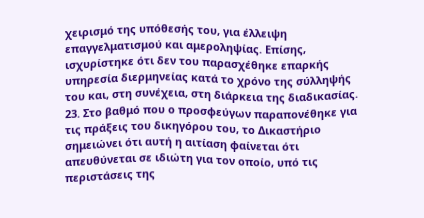χειρισμό της υπόθεσής του, για έλλειψη επαγγελματισμού και αμεροληψίας. Επίσης, ισχυρίστηκε ότι δεν του παρασχέθηκε επαρκής υπηρεσία διερμηνείας κατά το χρόνο της σύλληψής του και, στη συνέχεια, στη διάρκεια της διαδικασίας.
23. Στο βαθμό που ο προσφεύγων παραπονέθηκε για τις πράξεις του δικηγόρου του, το Δικαστήριο σημειώνει ότι αυτή η αιτίαση φαίνεται ότι απευθύνεται σε ιδιώτη για τον οποίο, υπό τις περιστάσεις της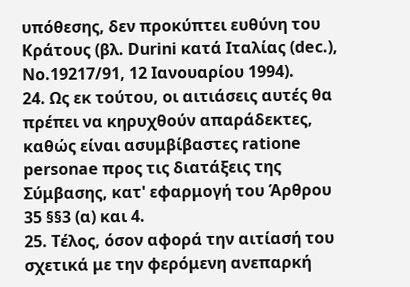υπόθεσης, δεν προκύπτει ευθύνη του Κράτους (βλ. Durini κατά Ιταλίας (dec.), Νο.19217/91, 12 Ιανουαρίου 1994).
24. Ως εκ τούτου, οι αιτιάσεις αυτές θα πρέπει να κηρυχθούν απαράδεκτες, καθώς είναι ασυμβίβαστες ratione personae προς τις διατάξεις της Σύμβασης, κατ' εφαρμογή του Άρθρου 35 §§3 (α) και 4.
25. Τέλος, όσον αφορά την αιτίασή του σχετικά με την φερόμενη ανεπαρκή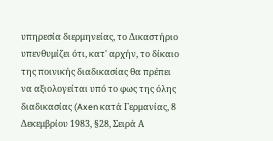υπηρεσία διερμηνείας, το Δικαστήριο υπενθυμίζει ότι, κατ' αρχήν, το δίκαιο της ποινικής διαδικασίας θα πρέπει να αξιολογείται υπό το φως της όλης διαδικασίας (Axen κατά Γερμανίας, 8 Δεκεμβρίου 1983, §28, Σειρά Α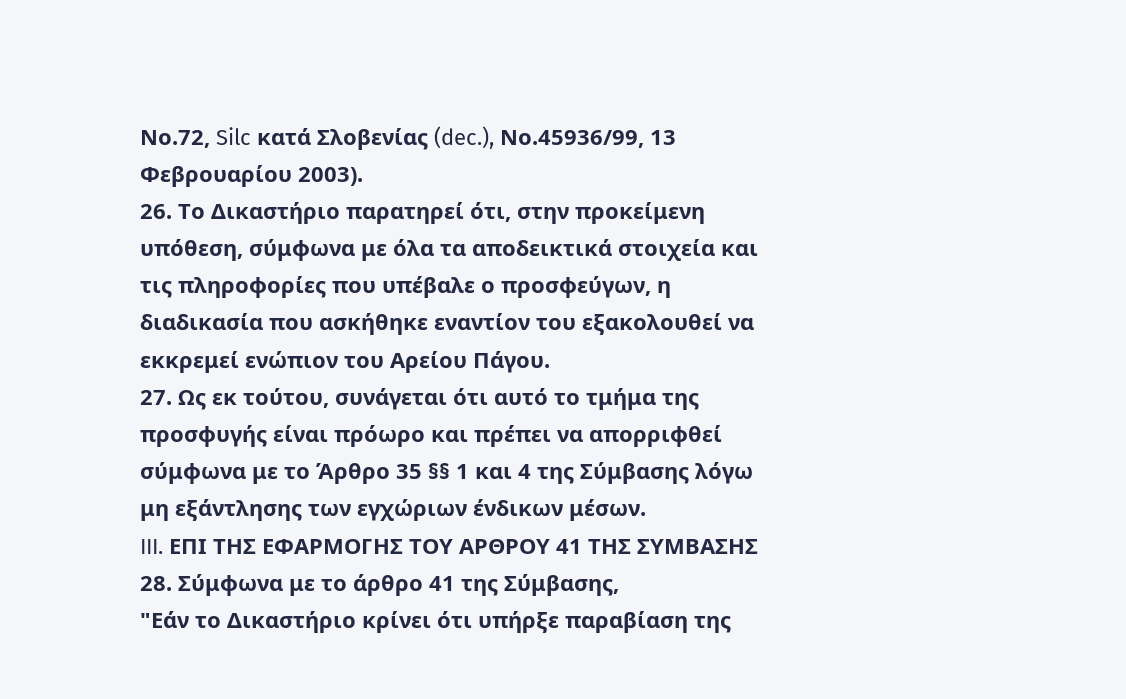Νο.72, Silc κατά Σλοβενίας (dec.), Νο.45936/99, 13 Φεβρουαρίου 2003).
26. Το Δικαστήριο παρατηρεί ότι, στην προκείμενη υπόθεση, σύμφωνα με όλα τα αποδεικτικά στοιχεία και τις πληροφορίες που υπέβαλε ο προσφεύγων, η διαδικασία που ασκήθηκε εναντίον του εξακολουθεί να εκκρεμεί ενώπιον του Αρείου Πάγου.
27. Ως εκ τούτου, συνάγεται ότι αυτό το τμήμα της προσφυγής είναι πρόωρο και πρέπει να απορριφθεί σύμφωνα με το Άρθρο 35 §§ 1 και 4 της Σύμβασης λόγω μη εξάντλησης των εγχώριων ένδικων μέσων.
III. ΕΠΙ ΤΗΣ ΕΦΑΡΜΟΓΗΣ ΤΟΥ ΑΡΘΡΟΥ 41 ΤΗΣ ΣΥΜΒΑΣΗΣ
28. Σύμφωνα με το άρθρο 41 της Σύμβασης,
"Εάν το Δικαστήριο κρίνει ότι υπήρξε παραβίαση της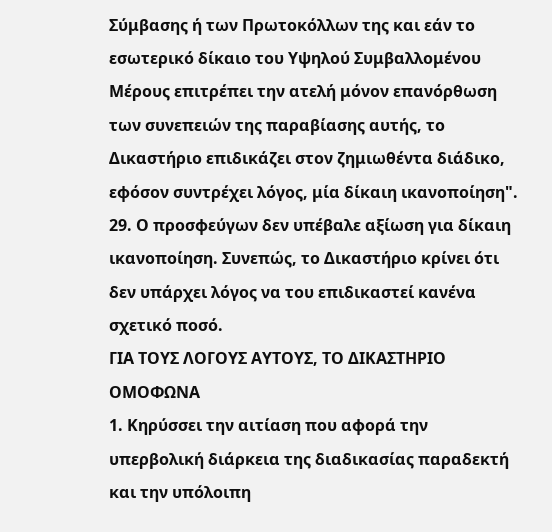Σύμβασης ή των Πρωτοκόλλων της και εάν το εσωτερικό δίκαιο του Υψηλού Συμβαλλομένου Μέρους επιτρέπει την ατελή μόνον επανόρθωση των συνεπειών της παραβίασης αυτής, το Δικαστήριο επιδικάζει στον ζημιωθέντα διάδικο, εφόσον συντρέχει λόγος, μία δίκαιη ικανοποίηση".
29. Ο προσφεύγων δεν υπέβαλε αξίωση για δίκαιη ικανοποίηση. Συνεπώς, το Δικαστήριο κρίνει ότι δεν υπάρχει λόγος να του επιδικαστεί κανένα σχετικό ποσό.
ΓΙΑ ΤΟΥΣ ΛΟΓΟΥΣ ΑΥΤΟΥΣ, ΤΟ ΔΙΚΑΣΤΗΡΙΟ ΟΜΟΦΩΝΑ
1. Κηρύσσει την αιτίαση που αφορά την υπερβολική διάρκεια της διαδικασίας παραδεκτή και την υπόλοιπη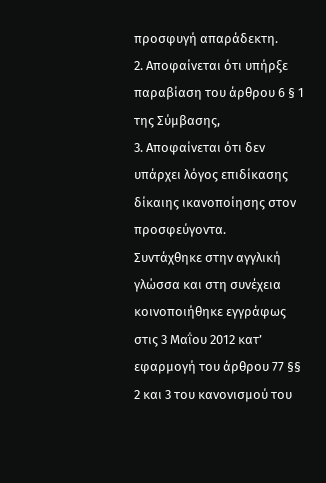προσφυγή απαράδεκτη.
2. Αποφαίνεται ότι υπήρξε παραβίαση του άρθρου 6 § 1 της Σύμβασης,
3. Αποφαίνεται ότι δεν υπάρχει λόγος επιδίκασης δίκαιης ικανοποίησης στον προσφεύγοντα.
Συντάχθηκε στην αγγλική γλώσσα και στη συνέχεια κοινοποιήθηκε εγγράφως στις 3 Μαΐου 2012 κατ’ εφαρμογή του άρθρου 77 §§ 2 και 3 του κανονισμού του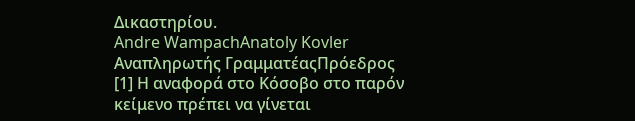Δικαστηρίου.
Andre WampachAnatoly Kovler
Αναπληρωτής ΓραμματέαςΠρόεδρος
[1] Η αναφορά στο Κόσοβο στο παρόν κείμενο πρέπει να γίνεται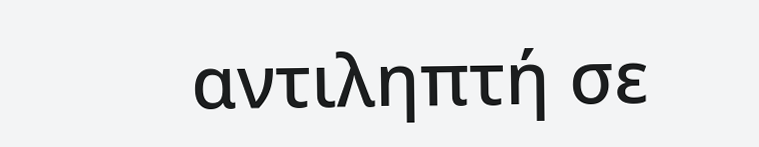αντιληπτή σε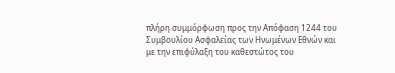πλήρη συμμόρφωση προς την Απόφαση 1244 του Συμβουλίου Ασφαλείας των Ηνωμένων Εθνών και με την επιφύλαξη του καθεστώτος του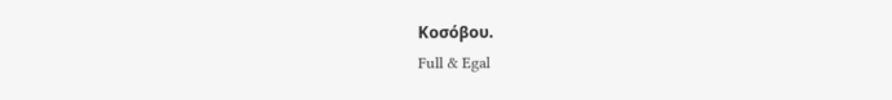Κοσόβου.
Full & Egal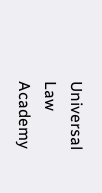Universal Law Academy